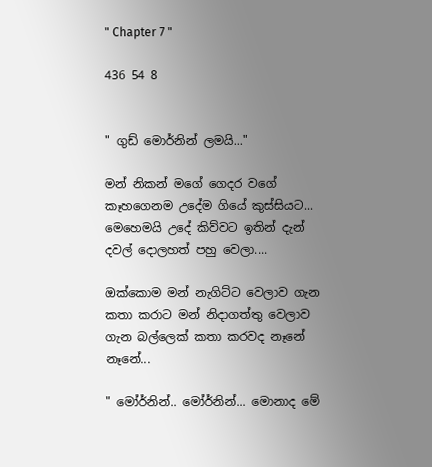" Chapter 7 "

436 54 8


" ගුඩ් මොර්නින් ලමයි..."

මන් නිකන් මගේ ගෙදර වගේ කෑහගෙනම උදේම ගියේ කුස්සියට... මෙහෙමයි උදේ කිව්වට ඉතින් දැන් දවල් දොලහත් පහු වෙලා....

ඔක්කොම මන් නැගිට්ට වෙලාව ගැන කතා කරාට මන් නිදාගත්තු වෙලාව ගැන බල්ලෙක් කතා කරවද නෑනේ නෑනේ...

" මෝර්නින්.. මෝර්නින්... මොනාද මේ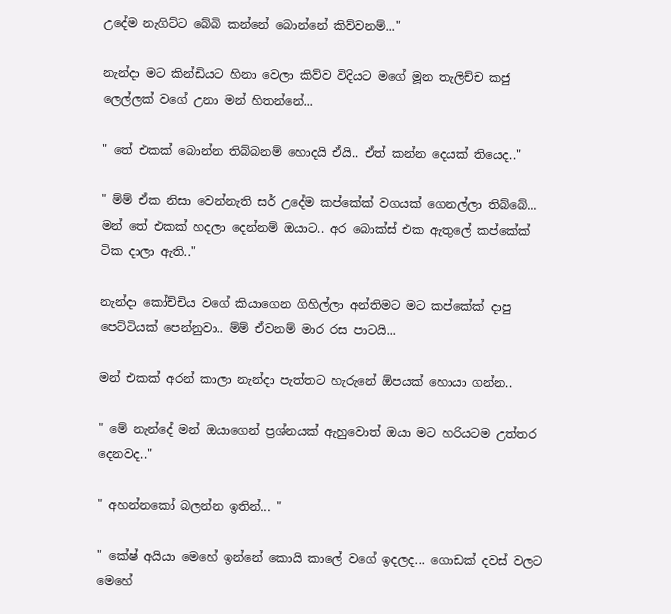උදේම නැගිට්ට බේබි කන්නේ බොන්නේ කිව්වනම්..."

නැන්දා මට කින්ඩියට හිනා වෙලා කිව්ව විදියට මගේ මූන තැලිච්ච කජු ලෙල්ලක් වගේ උනා මන් හිතන්නේ...

" තේ එකක් බොන්න තිබ්බනම් හොදයි ඒයි.. ඒත් කන්න දෙයක් තියෙද.."

" ම්ම් ඒක නිසා වෙන්නැති සර් උදේම කප්කේක් වගයක් ගෙනල්ලා තිබ්බේ... මන් තේ එකක් හදලා දෙන්නම් ඔයාට.. අර බොක්ස් එක ඇතුලේ කප්කේක් ටික දාලා ඇති.."

නැන්දා කෝච්චිය වගේ කියාගෙන ගිහිල්ලා අන්තිමට මට කප්කේක් දාපු පෙට්ටියක් පෙන්නුවා.. ම්ම් ඒවනම් මාර රස පාටයි...

මන් එකක් අරන් කාලා නැන්දා පැත්තට හැරුනේ ඕපයක් හොයා ගන්න..

" මේ නැන්දේ මන් ඔයාගෙන් ප්‍රශ්නයක් ඇහුවොත් ඔයා මට හරියටම උත්තර දෙනවද.."

" අහන්නකෝ බලන්න ඉතින්... "

" කේෂ් අයියා මෙහේ ඉන්නේ කොයි කාලේ වගේ ඉදලද... ගොඩක් දවස් වලට මෙහේ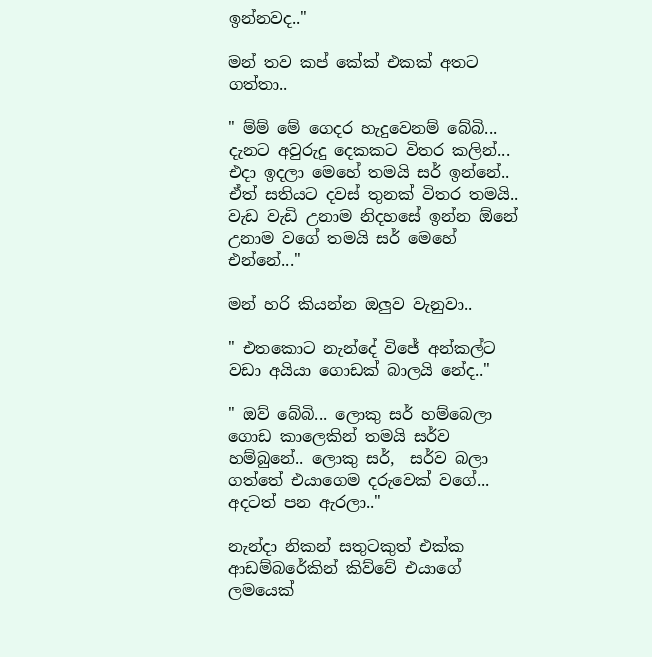ඉන්නවද.."

මන් තව කප් කේක් එකක් අතට ගත්තා..

" ම්ම් මේ ගෙදර හැදුවෙනම් බේබි... දැනට අවුරුදු දෙකකට විතර කලින්... එදා ඉදලා මෙහේ තමයි සර් ඉන්නේ.. ඒත් සතියට දවස් තුනක් විතර තමයි.. වැඩ වැඩි උනාම නිදහසේ ඉන්න ඕනේ උනාම වගේ තමයි සර් මෙහේ එන්නේ..."

මන් හරි කියන්න ඔලුව වැනුවා..

" එතකොට නැන්දේ විජේ අන්කල්ට වඩා අයියා ගොඩක් බාලයි නේද.."

" ඔව් බේබි... ලොකු සර් හම්බෙලා ගොඩ කාලෙකින් තමයි සර්ව හම්බුනේ.. ලොකු සර්,  සර්ව බලා ගත්තේ එයාගෙම දරුවෙක් වගේ... අදටත් පන ඇරලා.."

නැන්දා නිකන් සතුටකුත් එක්ක ආඩම්බරේකින් කිව්වේ එයාගේ ලමයෙක්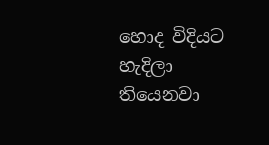හොද විදියට හැදිලා තියෙනවා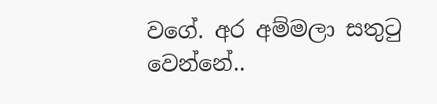වගේ. අර අම්මලා සතුටු වෙන්නේ..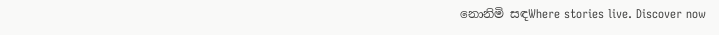නොනිමි සඳWhere stories live. Discover now